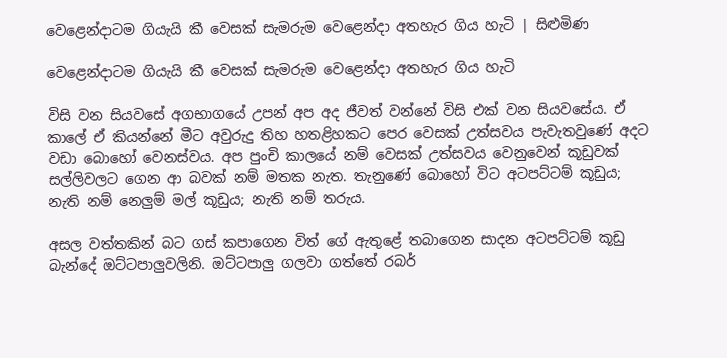වෙළෙන්දාටම ගියැයි කී වෙසක් සැමරුම වෙළෙන්දා අතහැර ගිය හැටි | සිළුමිණ

වෙළෙන්දාටම ගියැයි කී වෙසක් සැමරුම වෙළෙන්දා අතහැර ගිය හැටි

විසි වන සියවසේ අගභාගයේ උපන් අප අද ජීවත් වන්නේ විසි එක් වන සියවසේය. ඒ කාලේ ඒ කියන්නේ මීට අවුරුදු තිහ හතළිහකට පෙර වෙසක් උත්සවය පැවැතවුණේ අදට වඩා බොහෝ වෙනස්වය. අප පුංචි කාලයේ නම් වෙසක් උත්සවය වෙනුවෙන් කූඩුවක් සල්ලිවලට ගෙන ආ බවක් නම් මතක නැත. තැනුණේ බොහෝ විට අටපට්ටම් කූඩුය; නැති නම් නෙලුම් මල් කූඩුය; නැති නම් තරුය.

අසල වත්තකින් බට ගස් කපාගෙන විත් ගේ ඇතුළේ තබාගෙන සාදන අටපට්ටම් කූඩු බැන්දේ ඔට්ටපාලුවලිනි. ඔට්ටපාලු ගලවා ගත්තේ රබර්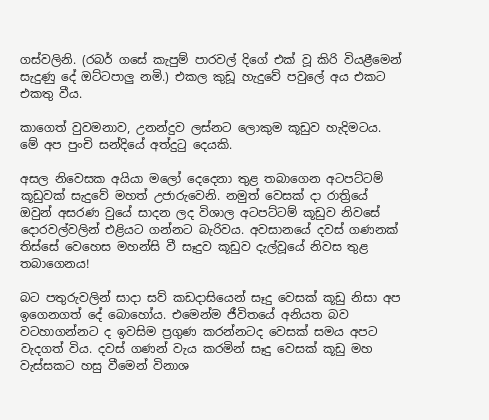ගස්වලිනි. (රබර් ගසේ කැපුම් පාරවල් දිගේ එක් වූ කිරි වියළීමෙන් සැදුණු දේ ඔට්ටපාලු නමි.) එකල කුඩූ හැදුවේ පවුලේ අය එකට එකතු වීය.

කාගෙත් වුවමනාව, උනන්දුව ලස්නට ලොකුම කූඩුව හැදිමටය. මේ අප පුංචි සන්දියේ අත්දුටු දෙයකි.

අසල නිවෙසක අයියා මලෝ දෙදෙනා තුළ තබාගෙන අටපට්ටම් කූඩුවක් සැදුවේ මහත් උජාරුවෙනි. නමුත් වෙසක් දා රාත්‍රියේ ඔවුන් අසරණ වුයේ සාදන ලද විශාල අටපට්ටම් කූඩුව නිවසේ දොරවල්වලින් එළියට ගන්නට බැරිවය. අවසානයේ දවස් ගණනක් තිස්සේ වෙහෙස මහන්සි වී සෑදුව කූඩුව දැල්වූයේ නිවස තුළ තබාගෙනය!

බට පතුරුවලින් සාදා සව් කඩදාසියෙන් සෑදු වෙසක් කූඩු නිසා අප ඉගෙනගත් දේ බොහෝය. එමෙන්ම ජීවිතයේ අනියත බව වටහාගන්නට ද ඉවසිම ප්‍රගුණ කරන්නටද වෙසක් සමය අපට වැදගත් විය. දවස් ගණන් වැය කරමින් සෑදු වෙසක් කූඩු මහ වැස්සකට හසු වීමෙන් විනාශ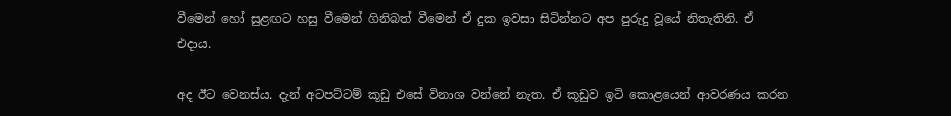වීමෙන් හෝ සුළඟට හසු වීමෙන් ගිනිබත් වීමෙන් ඒ දුක ඉවසා සිටින්නට අප පුරුදු වූයේ නිතැතිනි. ඒ එදාය.

අද ඊට වෙනස්ය. දැන් අටපට්ටම් කූඩු එසේ විනාශ වන්නේ නැත. ඒ කූඩුව ඉටි කොළයෙන් ආවරණය කරන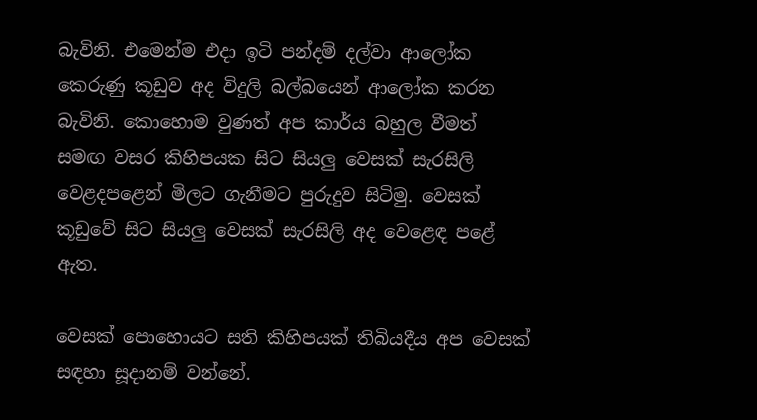බැවිනි. එමෙන්ම එදා ඉටි පන්දම් දල්වා ආලෝක කෙරුණු කූඩුව අද විදුලි බල්බයෙන් ආලෝක කරන බැවිනි. කොහොම වුණත් අප කාර්ය බහුල වීමත් සමඟ වසර කිහිපයක සිට සියලු වෙසක් සැරසිලි වෙළදපළෙන් මිලට ගැනීමට පුරුදුව සිටිමු. වෙසක් කූඩුවේ සිට සියලු වෙසක් සැරසිලි අද වෙළෙඳ පළේ ඇත.

වෙසක් පොහොයට සති කිහිපයක් තිබියදීය අප වෙසක් සඳහා සූදානම් වන්නේ.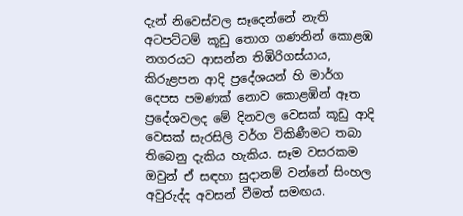දැන් නිවෙස්වල සෑදෙන්නේ නැති අටපට්ටම් කූඩු තොග ගණනින් කොළඹ නගරයට ආසන්න තිඹිරිගස්යාය, කිරුළපන ආදි ප්‍රදේශයන් හි මාර්ග දෙපස පමණක් නොව කොළඹින් ඈත ප්‍රදේශවලද මේ දිනවල වෙසක් කූඩු ආදි වෙසක් සැරසිලි වර්ග විකිණීමට තබා තිබෙනු දැකිය හැකිය. සෑම වසරකම ඔවුන් ඒ සඳහා සුදානම් වන්නේ සිංහල අවුරුද්ද අවසන් වීමත් සමඟය.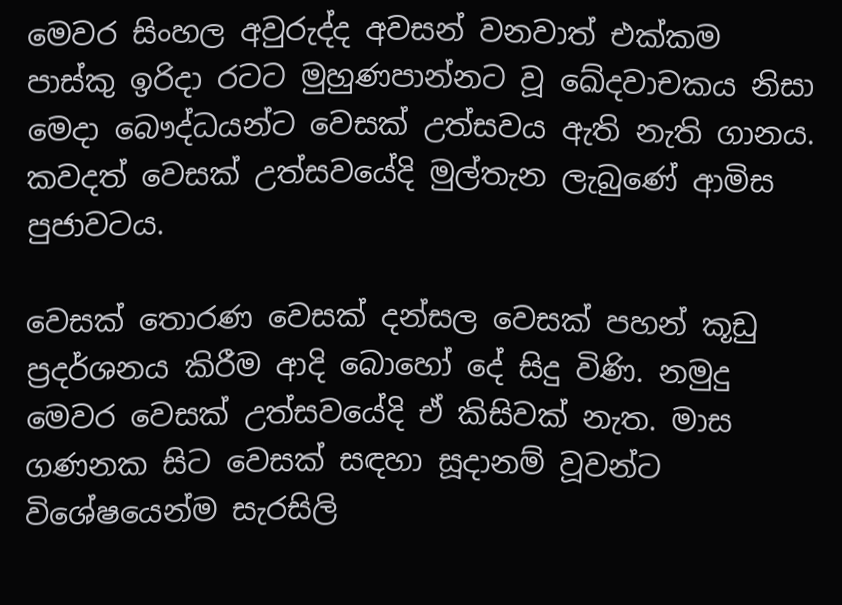මෙවර සිංහල අවුරුද්ද අවසන් වනවාත් එක්කම පාස්කු ඉරිදා රටට මුහුණපාන්නට වූ ඛේදවාචකය නිසා මෙදා බෞද්ධයන්ට වෙසක් උත්සවය ඇති නැති ගානය. කවදත් වෙසක් උත්සවයේදි මුල්තැන ලැබුණේ ආමිස පුජාවටය.

වෙසක් තොරණ වෙසක් දන්සල වෙසක් පහන් කූඩු ප්‍රදර්ශනය කිරීම ආදි බොහෝ දේ සිදු විණි. නමුදු මෙවර වෙසක් උත්සවයේදි ඒ කිසිවක් නැත. මාස ගණනක සිට වෙසක් සඳහා සූදානම් වූවන්ට විශේෂයෙන්ම සැරසිලි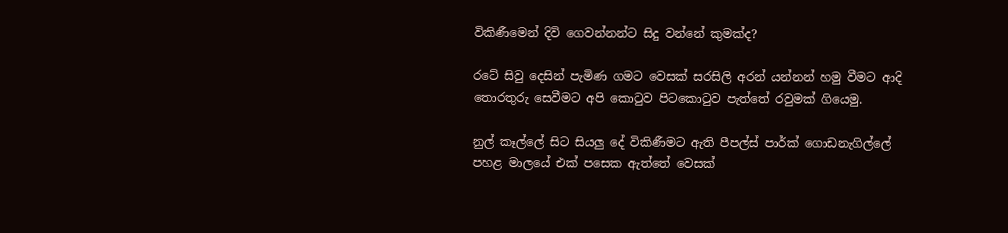විකිණීමෙන් දිවි ගෙවන්නන්ට සිදු වන්නේ කුමක්ද?

රටේ සිවු දෙසින් පැමිණ ගමට වෙසක් සරසිලි අරන් යන්නන් හමු වීමට ආදි තොරතුරු සෙවීමට අපි කොටුව පිටකොටුව පැත්තේ රවුමක් ගියෙමු.

නුල් කෑල්ලේ සිට සියලු දේ විකිණීමට ඇති පීපල්ස් පාර්ක් ගොඩනැගිල්ලේ පහළ මාලයේ එක් පසෙක ඇත්තේ වෙසක්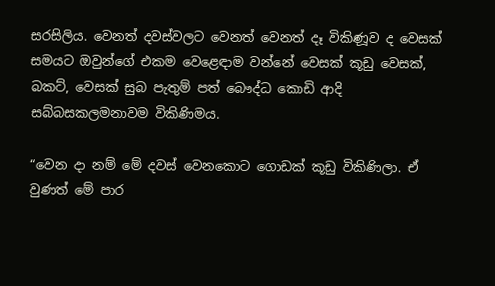සරසිලිය. වෙනත් දවස්වලට වෙනත් වෙනත් දෑ විකිණූව ද වෙසක් සමයට ඔවුන්ගේ එකම වෙළෙඳාම වන්නේ වෙසක් කූඩු වෙසක්, බකට්, වෙසක් සුබ පැතුම් පත් බෞද්ධ කොඩි ආදි සබ්බසකලමනාවම විකිණිමය.

“වෙන දා නම් මේ දවස් වෙනකොට ගොඩක් කූඩු විකිණිලා. ඒ වුණත් මේ පාර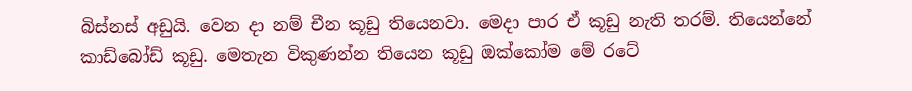බිස්නස් අඩුයි. වෙන දා නම් චීන කූඩු තියෙනවා. මෙදා පාර ඒ කූඩු නැති තරම්. තියෙන්නේ කාඩ්බෝඩ් කූඩු. මෙතැන විකුණන්න තියෙන කූඩු ඔක්කෝම මේ රටේ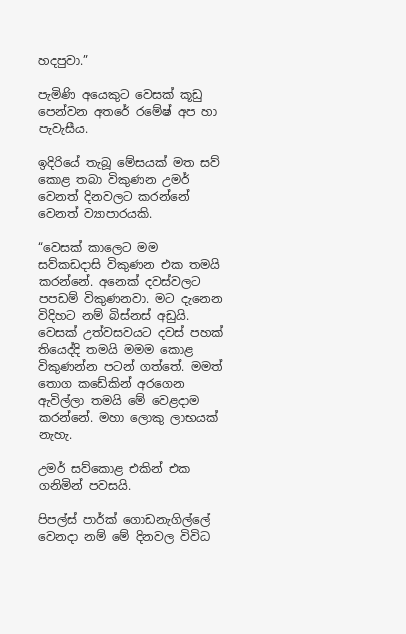හදපුවා.”

පැමිණි අයෙකුට වෙසක් කූඩු පෙන්වන අතරේ රමේෂ් අප හා පැවැසීය.

ඉදිරියේ තැබූ මේසයක් මත සව් කොළ තබා විකුණන උමර් වෙනත් දිනවලට කරන්නේ වෙනත් ව්‍යාපාරයකි.

“වෙසක් කාලෙට මම සව්කඩදාසි විකුණන එක තමයි කරන්නේ. අනෙක් දවස්වලට පපඩම් විකුණනවා. මට දැනෙන විදිහට නම් බිස්නස් අඩුයි. වෙසක් උත්වසවයට දවස් පහක් තියෙද්දි තමයි මමම කොළ විකුණන්න පටන් ගත්තේ. මමත් තොග කඩේකින් අරගෙන ඇවිල්ලා තමයි මේ වෙළදාම කරන්නේ. මහා ලොකු ලාභයක් නැහැ.

උමර් සව්කොළ එකින් එක ගනිමින් පවසයි.

පිපල්ස් පාර්ක් ගොඩනැගිල්ලේ වෙනදා නම් මේ දිනවල විවිධ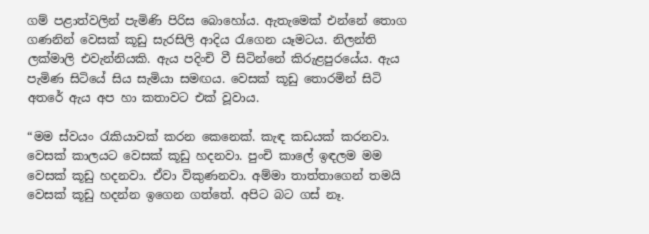ගම් පළාත්වලින් පැමිණි පිරිස බොහෝය. ඇතැමෙක් එන්නේ තොග ගණනින් වෙසක් කූඩු සැරසිලි ආදිය රැගෙන යෑමටය. නිලන්ති ලක්මාලි එවැන්නියකි. ඇය පදිංචි වී සිටින්නේ කිරුළපුරයේය. ඇය පැමිණ සිටියේ සිය සැමියා සමඟය. වෙසක් කූඩු තොරමින් සිටි අතරේ ඇය අප හා කතාවට එක් වූවාය.

“මම ස්වයං රැකියාවක් කරන කෙනෙක්. කැඳ කඩයක් කරනවා. වෙසක් කාලයට වෙසක් කූඩු හදනවා. පුංචි කාලේ ඉඳලම මම වෙසක් කූඩු හදනවා. ඒවා විකුණනවා. අම්මා තාත්තාගෙන් තමයි වෙසක් කූඩු හදන්න ඉගෙන ගත්තේ. අපිට බට ගස් නෑ.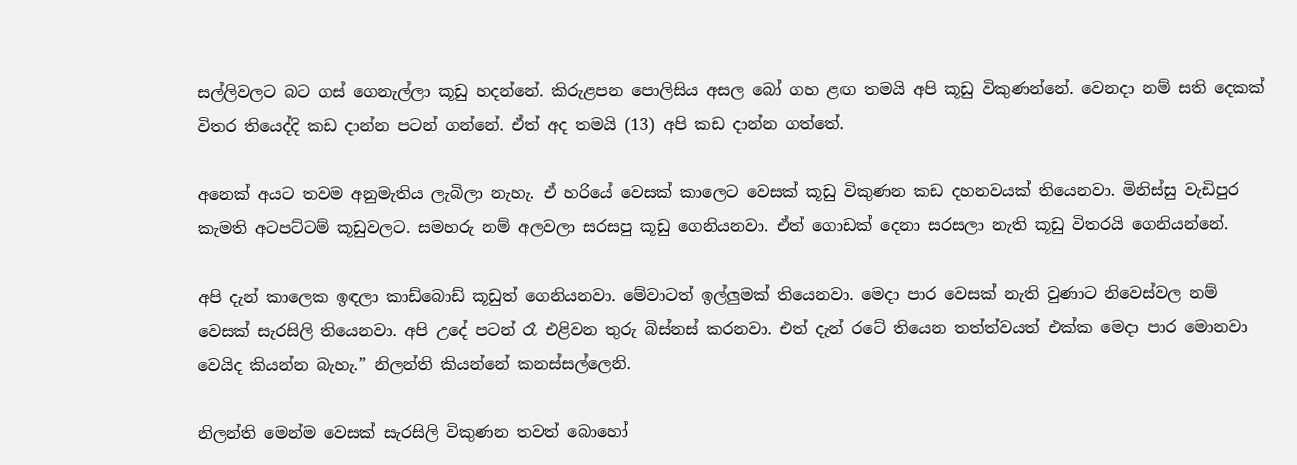සල්ලිවලට බට ගස් ගෙනැල්ලා කූඩු හදන්නේ. කිරුළපන පොලිසිය අසල බෝ ගහ ළඟ තමයි අපි කූඩු විකුණන්නේ. වෙනදා නම් සති දෙකක් විතර තියෙද්දි කඩ දාන්න පටන් ගන්නේ. ඒත් අද තමයි (13) අපි කඩ දාන්න ගත්තේ.

අනෙක් අයට තවම අනුමැතිය ලැබිලා නැහැ. ඒ හරියේ වෙසක් කාලෙට වෙසක් කූඩු විකුණන කඩ දහනවයක් තියෙනවා. මිනිස්සු වැඩිපුර කැමති අටපට්ටම් කූඩුවලට. සමහරු නම් අලවලා සරසපු කූඩු ගෙනියනවා. ඒත් ගොඩක් දෙනා සරසලා නැති කූඩු විතරයි ගෙනියන්නේ.

අපි දැන් කාලෙක ඉඳලා කාඩ්බොඩ් කූඩුත් ගෙනියනවා. මේවාටත් ඉල්ලුමක් තියෙනවා. මෙදා පාර වෙසක් නැති වුණාට නිවෙස්වල නම් වෙසක් සැරසිලි තියෙනවා. අපි උදේ පටන් රෑ එළිවන තුරු බිස්නස් කරනවා. එත් දැන් රටේ තියෙන තත්ත්වයත් එක්ක මෙදා පාර මොනවා වෙයිද කියන්න බැහැ.” නිලන්ති කියන්නේ කනස්සල්ලෙනි.

නිලන්ති මෙන්ම වෙසක් සැරසිලි විකුණන තවත් බොහෝ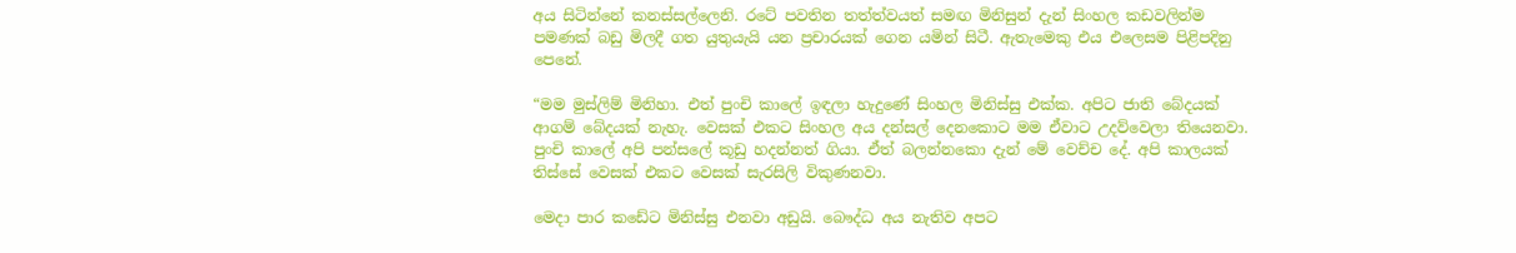අය සිටින්නේ කනස්සල්ලෙනි. රටේ පවතින තත්ත්වයත් සමඟ මිනිසුන් දැන් සිංහල කඩවලින්ම පමණක් බඩු මිලදී ගත යුතුයැයි යන ප්‍රචාරයක් ගෙන යමින් සිටී. ඇතැමෙකු එය එලෙසම පිළිපදිනු පෙනේ.

“මම මුස්ලිම් මිනිහා. එත් පුංචි කාලේ ඉඳලා හැදුණේ සිංහල මිනිස්සු එක්ක. අපිට ජාති බේදයක් ආගම් බේදයක් නැහැ. වෙසක් එකට සිංහල අය දන්සල් දෙනකොට මම ඒවාට උදව්වෙලා තියෙනවා. පුංචි කාලේ අපි පන්සලේ කූඩු හදන්නත් ගියා. ඒත් බලන්නකො දැන් මේ වෙච්ච දේ. අපි කාලයක් තිස්සේ වෙසක් එකට වෙසක් සැරසිලි විකුණනවා.

මෙදා පාර කඩේට මිනිස්සු එනවා අඩුයි. බෞද්ධ අය නැතිව අපට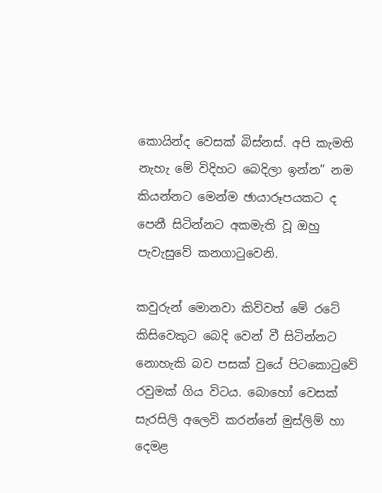කොයින්ද වෙසක් බිස්නස්. අපි කැමති නැහැ මේ විදිහට බෙදිලා ඉන්න” නම කියන්නට මෙන්ම ඡායාරූපයකට ද පෙනී සිටින්නට අකමැති වූ ඔහු පැවැසුවේ කනගාටුවෙනි.

කවුරුන් මොනවා කිව්වත් මේ රටේ කිසිවෙකුට බෙදි වෙන් වී සිටින්නට නොහැකි බව පසක් වුයේ පිටකොටුවේ රවුමක් ගිය විටය. බොහෝ වෙසක් සැරසිලි අලෙවි කරන්නේ මුස්ලිම් හා දෙමළ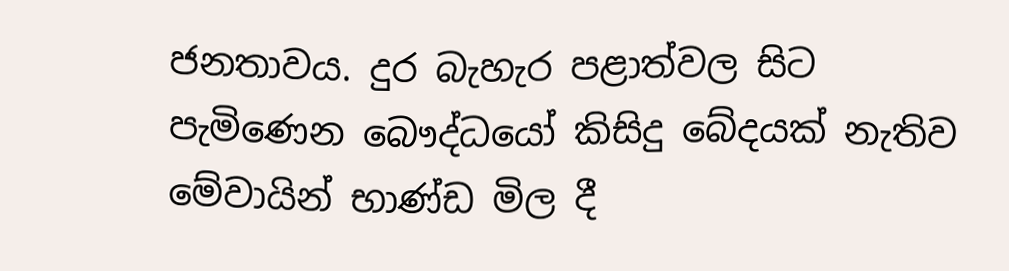ජනතාවය. දුර බැහැර පළාත්වල සිට පැමිණෙන බෞද්ධයෝ කිසිදු බේදයක් නැතිව මේවායින් භාණ්ඩ මිල දී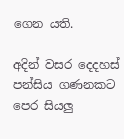ගෙන යති.

අදින් වසර දෙදහස් පන්සිය ගණනකට පෙර සියලු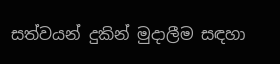සත්වයන් දුකින් මුදාලීම සඳහා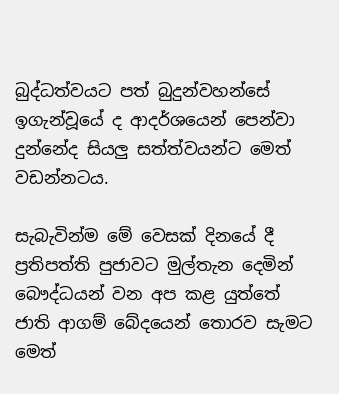බුද්ධත්වයට පත් බුදුන්වහන්සේ ඉගැන්වූයේ ද ආදර්ශයෙන් පෙන්වා දුන්නේද සියලු සත්ත්වයන්ට මෙත් වඩන්නටය.

සැබැවින්ම මේ වෙසක් දිනයේ දී ප්‍රතිපත්ති පුජාවට මුල්තැන දෙමින් බෞද්ධයන් වන අප කළ යුත්තේ ජාති ආගම් බේදයෙන් තොරව සැමට මෙත්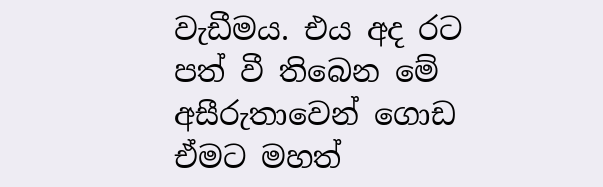වැඩීමය. එය අද රට පත් වී තිබෙන මේ අසීරුතාවෙන් ගොඩ ඒමට මහත්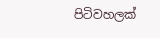පිටිවහලක්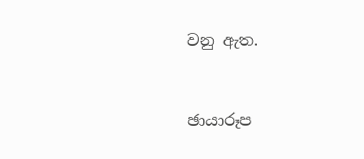වනු ඇත.



ඡායාරූප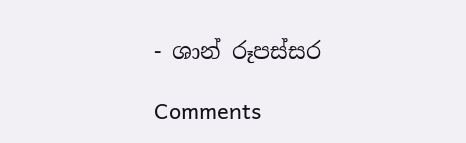- ශාන් රූපස්සර

Comments